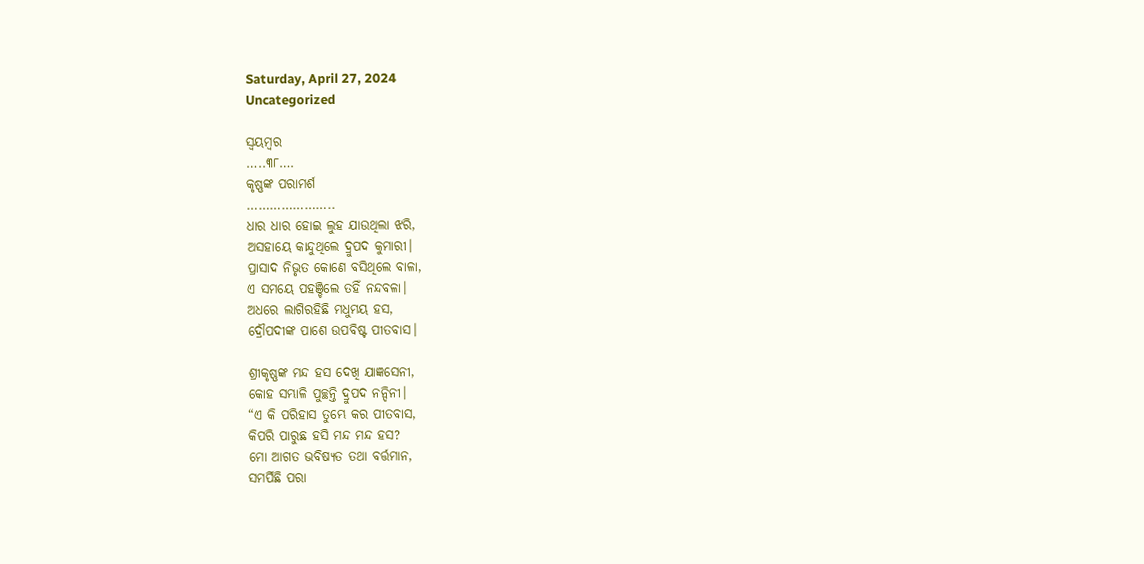Saturday, April 27, 2024
Uncategorized

ସ୍ବୟମ୍ବର
…..୩୮….
କୃଷ୍ଣଙ୍କ ପରାମର୍ଶ
…………………..
ଧାର ଧାର ହୋଇ ଲୁହ ଯାଉଥିଲା ଝରି,
ଅସହାୟେ କାନ୍ଦୁଥିଲେ ଦ୍ରୁପଦ କୁମାରୀ।
ପ୍ରାସାଦ ନିଭୃତ କୋଣେ ବସିଥିଲେ ବାଳା,
ଏ ସମୟେ ପହଞ୍ଚିଲେ ତହିଁ ନନ୍ଦବଳା।
ଅଧରେ ଲାଗିରହିଛି ମଧୁମୟ ହସ,
ଦ୍ରୌପଦୀଙ୍କ ପାଶେ ଉପବିଷ୍ଟ ପୀତବାସ।

ଶ୍ରୀକୃଷ୍ଣଙ୍କ ମନ୍ଦ ହସ ଦେଖି ଯାଜ୍ଞସେନୀ,
କୋହ ସମ୍ଭାଳି ପୁଚ୍ଛନ୍ତି ଦ୍ରୁପଦ ନନ୍ଦିନୀ।
“ଏ କି ପରିହାସ ତୁମ୍ଭେ କର ପୀତବାସ,
କିପରି ପାରୁଛ ହସି ମନ୍ଦ ମନ୍ଦ ହସ?
ମୋ ଆଗତ ଭବିଷ୍ୟତ ତଥା ବର୍ତ୍ତମାନ,
ସମର୍ପିଛି ପରା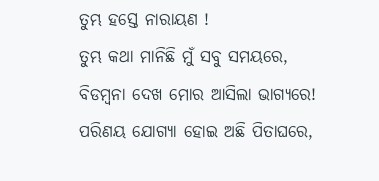ତୁମ୍ଭ ହସ୍ତେ ନାରାୟଣ !
ତୁମ୍ଭ କଥା ମାନିଛି ମୁଁ ସବୁ ସମୟରେ,
ବିଡମ୍ବନା ଦେଖ ମୋର ଆସିଲା ଭାଗ୍ୟରେ!
ପରିଣୟ ଯୋଗ୍ୟା ହୋଇ ଅଛି ପିତାଘରେ,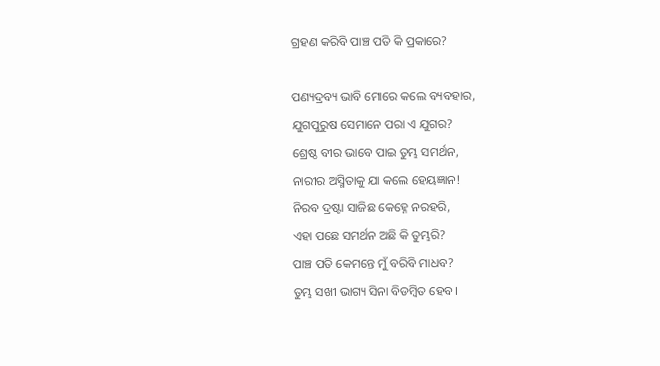ଗ୍ରହଣ କରିବି ପାଞ୍ଚ ପତି କି ପ୍ରକାରେ?

ପଣ୍ୟଦ୍ରବ୍ୟ ଭାବି ମୋରେ କଲେ ବ୍ୟବହାର,
ଯୁଗପୁରୁଷ ସେମାନେ ପରା ଏ ଯୁଗର?
ଶ୍ରେଷ୍ଠ ବୀର ଭାବେ ପାଇ ତୁମ୍ଭ ସମର୍ଥନ,
ନାରୀର ଅସ୍ମିତାକୁ ଯା କଲେ ହେୟଜ୍ଞାନ!
ନିରବ ଦ୍ରଷ୍ଟା ସାଜିଛ କେହ୍ନେ ନରହରି,
ଏହା ପଛେ ସମର୍ଥନ ଅଛି କି ତୁମ୍ଭରି?
ପାଞ୍ଚ ପତି କେମନ୍ତେ ମୁଁ ବରିବି ମାଧବ?
ତୁମ୍ଭ ସଖୀ ଭାଗ୍ୟ ସିନା ବିଡମ୍ବିତ ହେବ।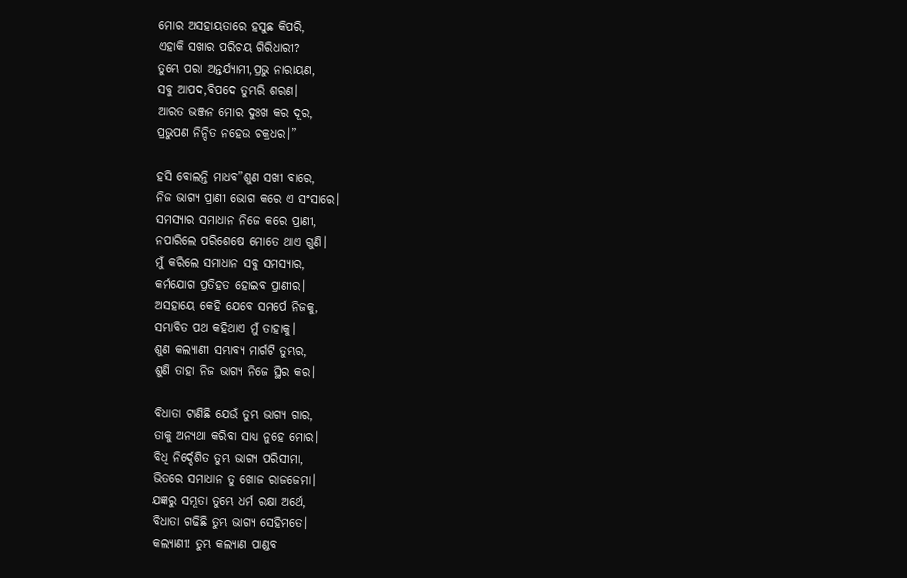ମୋର ଅସହାୟତାରେ ହସୁଛ କିପରି,
ଏହାକି ସଖାର ପରିଚୟ ଗିରିଧାରୀ?
ତୁମ୍ଭେ ପରା ଅନ୍ତର୍ଯ୍ୟାମୀ,ପ୍ରଭୁ ନାରାୟଣ,
ସବୁ ଆପଦ,ବିପଦେ ତୁମ୍ଭରି ଶରଣ।
ଆରତ ଭଞ୍ଜନ ମୋର ଦୁଃଖ କର ଦୂର,
ପ୍ରଭୁପଣ ନିନ୍ଦିତ ନହେଉ ଚକ୍ରଧର।”

ହସି ବୋଲନ୍ତି ମାଧବ”ଶୁଣ ସଖୀ ବାରେ,
ନିଜ ଭାଗ୍ୟ ପ୍ରାଣୀ ଭୋଗ କରେ ଏ ସଂସାରେ।
ସମସ୍ୟାର ସମାଧାନ ନିଜେ କରେ ପ୍ରାଣୀ,
ନପାରିଲେ ପରିଶେଷେ ମୋତେ ଥାଏ ଗୁଣି।
ମୁଁ କରିଲେ ସମାଧାନ ସବୁ ସମସ୍ୟାର,
କର୍ମଯୋଗ ପ୍ରତିହତ ହୋଇବ ପ୍ରାଣୀର।
ଅସହାୟେ କେହି ଯେବେ ସମର୍ପେ ନିଜକୁ,
ସମ୍ଭାବିତ ପଥ କହିଥାଏ ମୁଁ ତାହାକୁ।
ଶୁଣ କଲ୍ୟାଣୀ ସମ୍ଭାବ୍ୟ ମାର୍ଗଟି ତୁମ୍ଭର,
ଶୁଣି ତାହା ନିଜ ଭାଗ୍ୟ ନିଜେ ସ୍ଥିର କର।

ବିଧାତା ଟାଣିଛି ଯେଉଁ ତୁମ୍ଭ ଭାଗ୍ୟ ଗାର,
ତାକୁ ଅନ୍ୟଥା କରିବା ସାଧ୍ୟ ନୁହେ ମୋର।
ବିଧି ନିର୍ଦ୍ଦେଶିତ ତୁମ୍ଭ ଭାଗ୍ୟ ପରିସୀମା,
ଭିତରେ ସମାଧାନ ତୁ ଖୋଜ ରାଜଜେମା।
ଯଜ୍ଞରୁ ସମ୍ଭୂତା ତୁମ୍ଭେ ଧର୍ମ ରକ୍ଷା ଅର୍ଥେ,
ବିଧାତା ଗଢିଛି ତୁମ୍ଭ ଭାଗ୍ୟ ସେହିମତେ।
କଲ୍ୟାଣୀ! ତୁମ୍ଭ କଲ୍ୟାଣ ପାଣ୍ଡବ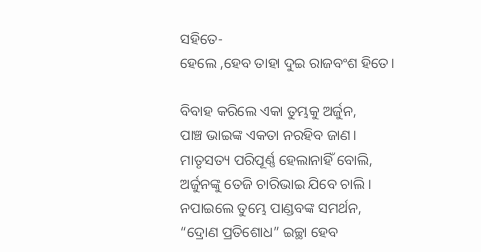ସହିତେ-
ହେଲେ ,ହେବ ତାହା ଦୁଇ ରାଜବଂଶ ହିତେ।

ବିବାହ କରିଲେ ଏକା ତୁମ୍ଭକୁ ଅର୍ଜୁନ,
ପାଞ୍ଚ ଭାଇଙ୍କ ଏକତା ନରହିବ ଜାଣ।
ମାତୃସତ୍ୟ ପରିପୂର୍ଣ୍ଣ ହେଲାନାହିଁ ବୋଲି,
ଅର୍ଜୁନଙ୍କୁ ତେଜି ଚାରିଭାଇ ଯିବେ ଚାଲି।
ନପାଇଲେ ତୁମ୍ଭେ ପାଣ୍ଡବଙ୍କ ସମର୍ଥନ,
“ଦ୍ରୋଣ ପ୍ରତିଶୋଧ” ଇଚ୍ଛା ହେବ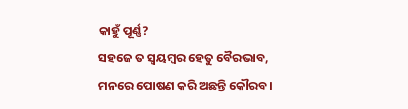କାହୁଁ ପୂର୍ଣ୍ଣ?
ସହଜେ ତ ସ୍ବୟମ୍ବର ହେତୁ ବୈରଭାବ,
ମନରେ ପୋଷଣ କରି ଅଛନ୍ତି କୌରବ।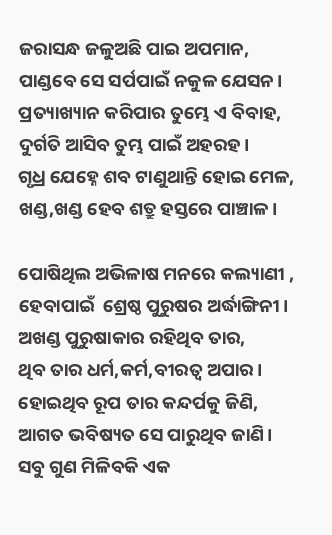ଜରାସନ୍ଧ ଜଳୁଅଛି ପାଇ ଅପମାନ,
ପାଣ୍ଡବେ ସେ ସର୍ପପାଇଁ ନକୁଳ ଯେସନ।
ପ୍ରତ୍ୟାଖ୍ୟାନ କରିପାର ତୁମ୍ଭେ ଏ ବିବାହ,
ଦୁର୍ଗତି ଆସିବ ତୁମ୍ଭ ପାଇଁ ଅହରହ।
ଗୃଧ୍ର ଯେହ୍ନେ ଶବ ଟାଣୁଥାନ୍ତି ହୋଇ ମେଳ,
ଖଣ୍ଡ,ଖଣ୍ଡ ହେବ ଶତ୍ରୁ ହସ୍ତରେ ପାଞ୍ଚାଳ।

ପୋଷିଥିଲ ଅଭିଳାଷ ମନରେ କଲ୍ୟାଣୀ ,
ହେବାପାଇଁ  ଶ୍ରେଷ୍ଠ ପୁରୁଷର ଅର୍ଦ୍ଧାଙ୍ଗିନୀ।
ଅଖଣ୍ଡ ପୁରୁଷାକାର ରହିଥିବ ତାର,
ଥିବ ତାର ଧର୍ମ,କର୍ମ,ବୀରତ୍ଵ ଅପାର।
ହୋଇଥିବ ରୂପ ତାର କନ୍ଦର୍ପକୁ ଜିଣି,
ଆଗତ ଭବିଷ୍ୟତ ସେ ପାରୁଥିବ ଜାଣି।
ସବୁ ଗୁଣ ମିଳିବକି ଏକ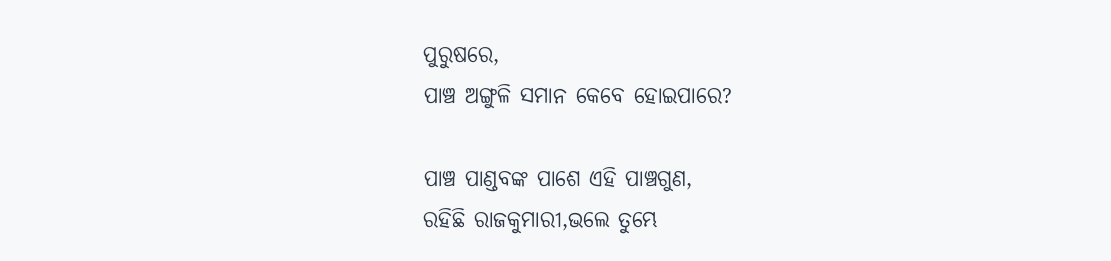ପୁରୁଷରେ,
ପାଞ୍ଚ ଅଙ୍ଗୁଳି ସମାନ କେବେ ହୋଇପାରେ?

ପାଞ୍ଚ ପାଣ୍ଡବଙ୍କ ପାଶେ ଏହି ପାଞ୍ଚଗୁଣ,
ରହିଛି ରାଜକୁମାରୀ,ଭଲେ ତୁମ୍ଭେ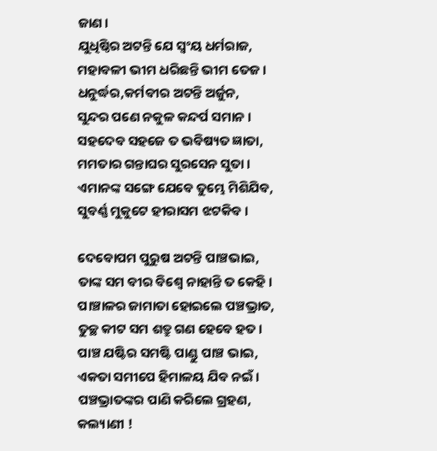ଜାଣ।
ଯୁଧିଷ୍ଠିର ଅଟନ୍ତି ଯେ ସ୍ୱଂୟ ଧର୍ମରାଜ,
ମହାବଳୀ ଭୀମ ଧରିଛନ୍ତି ଭୀମ ତେଜ।
ଧନୁର୍ଦ୍ଧର,କର୍ମବୀର ଅଟନ୍ତି ଅର୍ଜୁନ,
ସୁନ୍ଦର ପଣେ ନକୁଳ କନ୍ଦର୍ପ ସମାନ।
ସହଦେବ ସହଜେ ତ ଭବିଷ୍ୟତ ଜ୍ଞାତା,
ମମତାର ଗନ୍ତାଘର ସୁରସେନ ସୁତା।
ଏମାନଙ୍କ ସଙ୍ଗେ ଯେବେ ତୁମ୍ଭେ ମିଶିଯିବ,
ସୁବର୍ଣ୍ଣ ମୁକୁଟେ ହୀରାସମ ଝଟକିବ।

ଦେବୋପମ ପୁରୁଷ ଅଟନ୍ତି ପାଞ୍ଚଭାଇ,
ତାଙ୍କ ସମ ବୀର ବିଶ୍ବେ ନାହାନ୍ତି ତ କେହି।
ପାଞ୍ଚାଳର ଜାମାତା ହୋଇଲେ ପଞ୍ଚଭ୍ରାତ,
ତୁଚ୍ଛ କୀଟ ସମ ଶତ୍ରୁ ଗଣ ହେବେ ହତ।
ପାଞ୍ଚ ଯଷ୍ଟିର ସମଷ୍ଟି ପାଣ୍ଡୁ ପାଞ୍ଚ ଭାଇ,
ଏକତା ସମୀପେ ହିମାଳୟ ଯିବ ନଇଁ।
ପଞ୍ଚଭ୍ରାତଙ୍କର ପାଣି କରିଲେ ଗ୍ରହଣ,
କଲ୍ୟାଣୀ !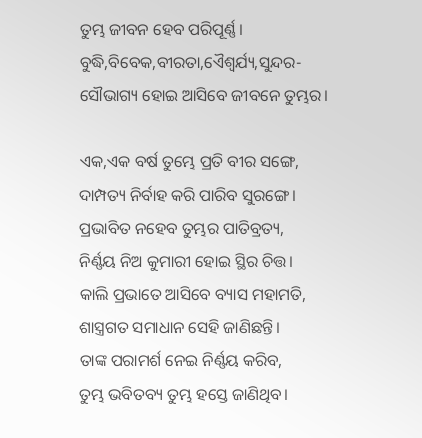ତୁମ୍ଭ ଜୀବନ ହେବ ପରିପୂର୍ଣ୍ଣ।
ବୁଦ୍ଧି,ବିବେକ,ବୀରତା,ଏୈଶ୍ବର୍ଯ୍ୟ,ସୁନ୍ଦର-
ସୌଭାଗ୍ୟ ହୋଇ ଆସିବେ ଜୀବନେ ତୁମ୍ଭର।

ଏକ,ଏକ ବର୍ଷ ତୁମ୍ଭେ ପ୍ରତି ବୀର ସଙ୍ଗେ,
ଦାମ୍ପତ୍ୟ ନିର୍ବାହ କରି ପାରିବ ସୁରଙ୍ଗେ।
ପ୍ରଭାବିତ ନହେବ ତୁମ୍ଭର ପାତିବ୍ରତ୍ୟ,
ନିର୍ଣ୍ଣୟ ନିଅ କୁମାରୀ ହୋଇ ସ୍ଥିର ଚିତ୍ତ।
କାଲି ପ୍ରଭାତେ ଆସିବେ ବ୍ୟାସ ମହାମତି,
ଶାସ୍ତ୍ରଗତ ସମାଧାନ ସେହି ଜାଣିଛନ୍ତି।
ତାଙ୍କ ପରାମର୍ଶ ନେଇ ନିର୍ଣ୍ଣୟ କରିବ,
ତୁମ୍ଭ ଭବିତବ୍ୟ ତୁମ୍ଭ ହସ୍ତେ ଜାଣିଥିବ।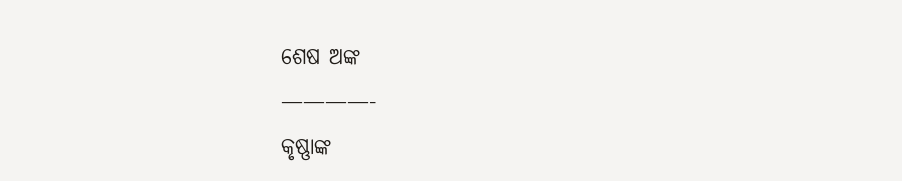ଶେଷ ଅଙ୍କ
————-
କୃଷ୍ଣାଙ୍କ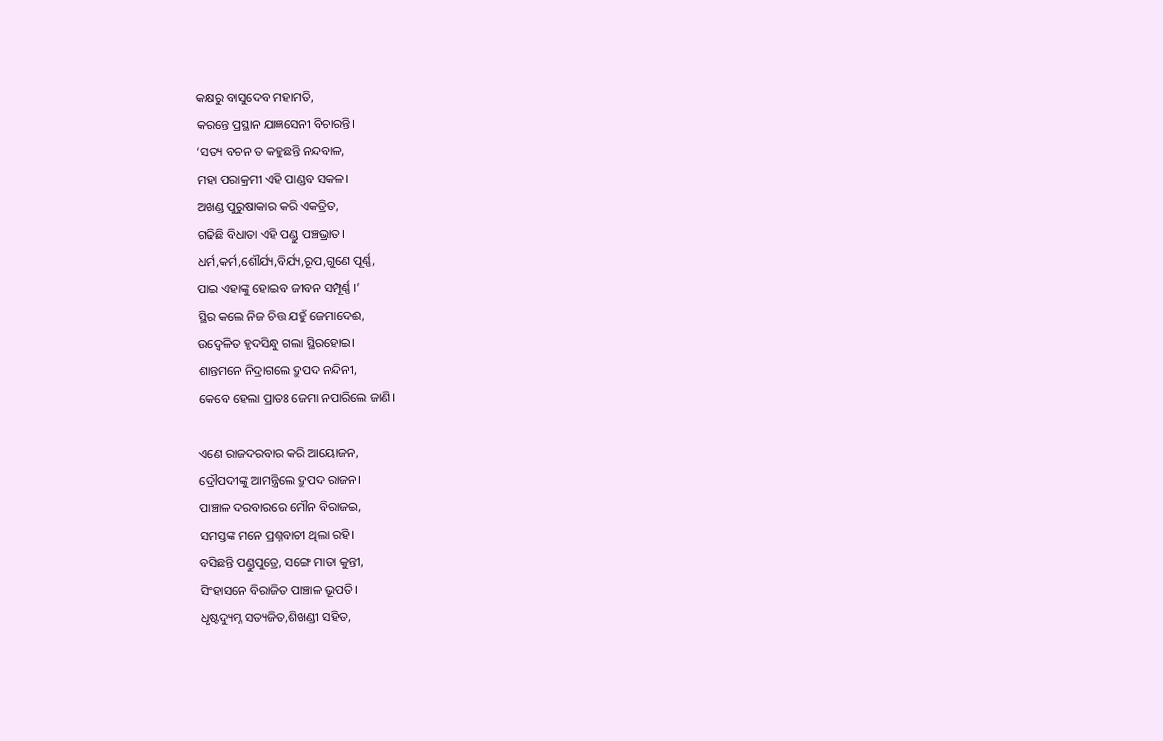କକ୍ଷରୁ ବାସୁଦେବ ମହାମତି,
କରନ୍ତେ ପ୍ରସ୍ଥାନ ଯାଜ୍ଞସେନୀ ବିଚାରନ୍ତି।
‘ସତ୍ୟ ବଚନ ତ କହୁଛନ୍ତି ନନ୍ଦବାଳ,
ମହା ପରାକ୍ରମୀ ଏହି ପାଣ୍ଡବ ସକଳ।
ଅଖଣ୍ଡ ପୁରୁଷାକାର କରି ଏକତ୍ରିତ,
ଗଢିଛି ବିଧାତା ଏହି ପଣ୍ଡୁ ପଞ୍ଚଭ୍ରାତ।
ଧର୍ମ,କର୍ମ,ଶୌର୍ଯ୍ୟ,ବିର୍ଯ୍ୟ,ରୂପ,ଗୁଣେ ପୂର୍ଣ୍ଣ,
ପାଇ ଏହାଙ୍କୁ ହୋଇବ ଜୀବନ ସମ୍ପୂର୍ଣ୍ଣ ।’
ସ୍ଥିର କଲେ ନିଜ ଚିତ୍ତ ଯହୁଁ ଜେମାଦେଈ,
ଉଦ୍ବେଳିତ ହୃଦସିନ୍ଧୁ ଗଲା ସ୍ଥିରହୋଇ।
ଶାନ୍ତମନେ ନିଦ୍ରାଗଲେ ଦ୍ରୁପଦ ନନ୍ଦିନୀ,
କେବେ ହେଲା ପ୍ରାତଃ ଜେମା ନପାରିଲେ ଜାଣି।

ଏଣେ ରାଜଦରବାର କରି ଆୟୋଜନ,
ଦ୍ରୌପଦୀଙ୍କୁ ଆମନ୍ତ୍ରିଲେ ଦ୍ରୁପଦ ରାଜନ।
ପାଞ୍ଚାଳ ଦରବାରରେ ମୌନ ବିରାଜଇ,
ସମସ୍ତଙ୍କ ମନେ ପ୍ରଶ୍ନବାଚୀ ଥିଲା ରହି।
ବସିଛନ୍ତି ପଣ୍ଡୁପୁତ୍ରେ, ସଙ୍ଗେ ମାତା କୁନ୍ତୀ,
ସିଂହାସନେ ବିରାଜିତ ପାଞ୍ଚାଳ ଭୂପତି।
ଧୃଷ୍ଟଦ୍ୟୁମ୍ନ ସତ୍ୟଜିତ,ଶିଖଣ୍ଡୀ ସହିତ,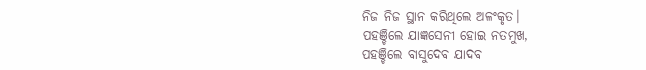ନିଜ ନିଜ ସ୍ଥାନ କରିଥିଲେ ଅଳଂକୃତ।
ପହଞ୍ଚିଲେ ଯାଜ୍ଞସେନୀ ହୋଇ ନତମୁଖ,
ପହଞ୍ଚିଲେ ବାସୁଦେବ ଯାଦବ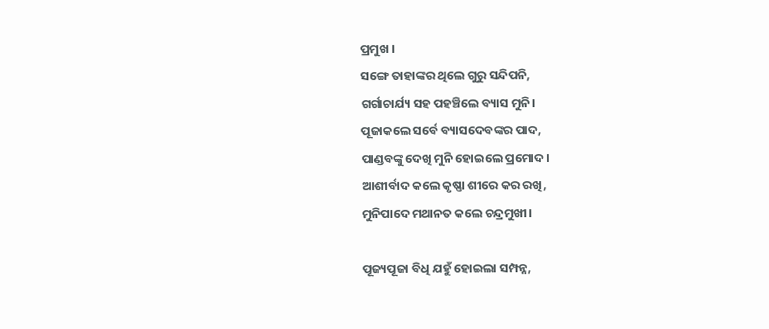ପ୍ରମୁଖ ।
ସଙ୍ଗେ ତାହାଙ୍କର ଥିଲେ ଗୁରୁ ସନ୍ଦିପନି,
ଗର୍ଗାଚାର୍ଯ୍ୟ ସହ ପହଞ୍ଚିଲେ ବ୍ୟାସ ମୁନି।
ପୂଜାକଲେ ସର୍ବେ ବ୍ୟାସଦେବଙ୍କର ପାଦ,
ପାଣ୍ଡବଙ୍କୁ ଦେଖି ମୁନି ହୋଇଲେ ପ୍ରମୋଦ।
ଆଶୀର୍ବାଦ କଲେ କୃଷ୍ଣା ଶୀରେ କର ରଖି,
ମୁନିପାଦେ ମଥାନତ କଲେ ଚନ୍ଦ୍ରମୁଖୀ।

ପୂଜ୍ୟପୂଜା ବିଧି ଯହୁଁ ହୋଇଲା ସମ୍ପନ୍ନ,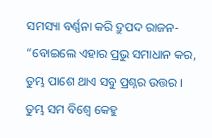ସମସ୍ୟା ବର୍ଣ୍ଣନା କରି ଦ୍ରୁପଦ ରାଜନ-
“ବୋଇଲେ ଏହାର ପ୍ରଭୁ ସମାଧାନ କର,
ତୁମ୍ଭ ପାଶେ ଥାଏ ସବୁ ପ୍ରଶ୍ନର ଉତ୍ତର ।
ତୁମ୍ଭ ସମ ବିଶ୍ବେ କେହୁ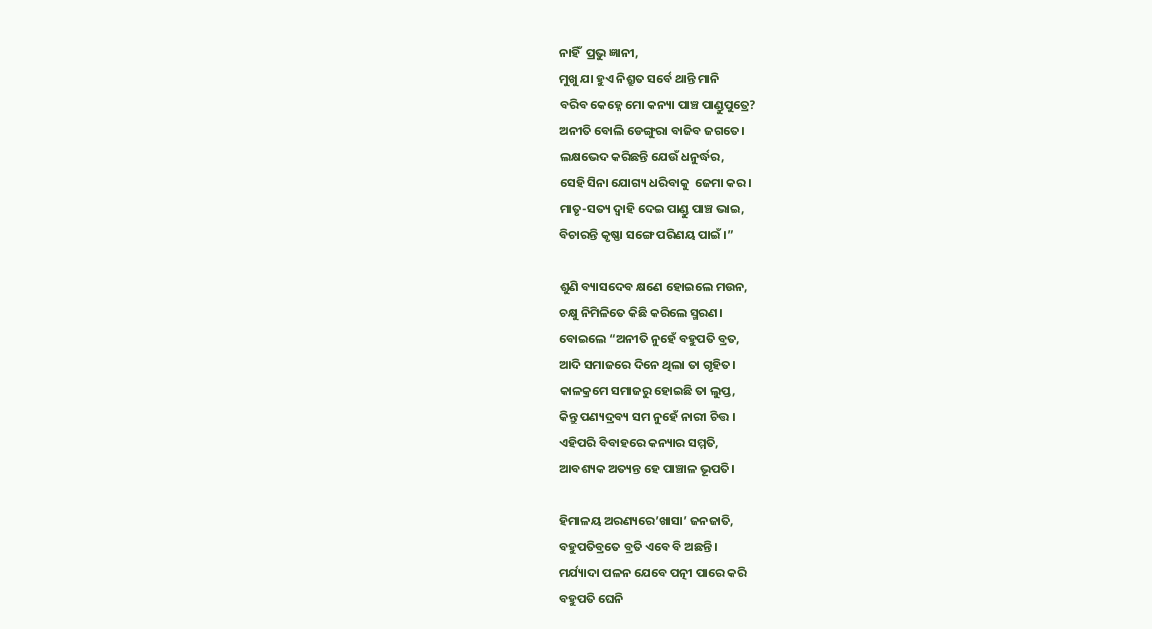ନାହିଁ  ପ୍ରଭୁ ଜ୍ଞାନୀ,
ମୁଖୁ ଯା ହୁଏ ନିଶ୍ରୁତ ସର୍ବେ ଥାନ୍ତି ମାନି
ବରିବ କେହ୍ନେ ମୋ କନ୍ୟା ପାଞ୍ଚ ପାଣ୍ଡୁପୁତ୍ରେ?
ଅନୀତି ବୋଲି ଡେଙ୍ଗୁରା ବାଜିବ ଜଗତେ।
ଲକ୍ଷଭେଦ କରିଛନ୍ତି ଯେଉଁ ଧନୁର୍ଦ୍ଧର,
ସେହି ସିନା ଯୋଗ୍ୟ ଧରିବାକୁ  ଜେମା କର।
ମାତୃ-ସତ୍ୟ ଦ୍ୱାହି ଦେଇ ପାଣ୍ଡୁ ପାଞ୍ଚ ଭାଇ,
ବିଚାରନ୍ତି କୃଷ୍ଣା ସଙ୍ଗେ ପରିଣୟ ପାଇଁ ।”

ଶୁଣି ବ୍ୟାସଦେବ କ୍ଷଣେ ହୋଇଲେ ମଉନ,
ଚକ୍ଷୁ ନିମିଳିତେ କିଛି କରିଲେ ସ୍ମରଣ।
ବୋଇଲେ “ଅନୀତି ନୁହେଁ ବହୁପତି ବ୍ରତ,
ଆଦି ସମାଜରେ ଦିନେ ଥିଲା ତା ଗୃହିତ।
କାଳକ୍ରମେ ସମାଜରୁ ହୋଇଛି ତା ଲୁପ୍ତ,
କିନ୍ତୁ ପଣ୍ୟଦ୍ରବ୍ୟ ସମ ନୁହେଁ ନାରୀ ଚିତ୍ତ ।
ଏହିପରି ବିବାହରେ କନ୍ୟାର ସମ୍ମତି,
ଆବଶ୍ୟକ ଅତ୍ୟନ୍ତ ହେ ପାଞ୍ଚାଳ ଭୂପତି।

ହିମାଳୟ ଅରଣ୍ୟରେ’ଖାସା’ ଜନଜାତି,
ବହୁପତିବ୍ରତେ ବ୍ରତି ଏବେ ବି ଅଛନ୍ତି ।
ମର୍ଯ୍ୟାଦା ପଳନ ଯେବେ ପତ୍ନୀ ପାରେ କରି
ବହୁପତି ଘେନି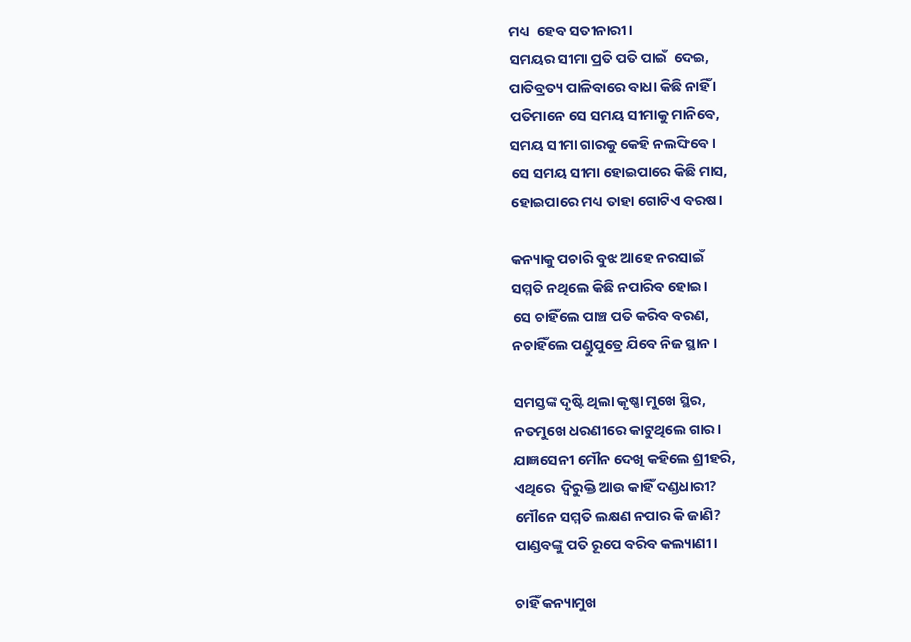ମଧ୍ୟ  ହେବ ସତୀନାରୀ।
ସମୟର ସୀମା ପ୍ରତି ପତି ପାଇଁ  ଦେଇ,
ପାତିବ୍ରତ୍ୟ ପାଳିବାରେ ବାଧା କିଛି ନାହିଁ ।
ପତିମାନେ ସେ ସମୟ ସୀମାକୁ ମାନିବେ,
ସମୟ ସୀମା ଗାରକୁ କେହି ନଲଙ୍ଘିବେ।
ସେ ସମୟ ସୀମା ହୋଇପାରେ କିଛି ମାସ,
ହୋଇପାରେ ମଧ୍ୟ ତାହା ଗୋଟିଏ ବରଷ।

କନ୍ୟାକୁ ପଚାରି ବୁଝ ଆହେ ନରସାଇଁ
ସମ୍ମତି ନଥିଲେ କିଛି ନପାରିବ ହୋଇ।
ସେ ଚାହିଁଲେ ପାଞ୍ଚ ପତି କରିବ ବରଣ,
ନଚାହିଁଲେ ପଣ୍ଡୁପୁତ୍ରେ ଯିବେ ନିଜ ସ୍ଥାନ ।

ସମସ୍ତଙ୍କ ଦୃଷ୍ଟି ଥିଲା କୃଷ୍ଣା ମୁଖେ ସ୍ଥିର,
ନତମୁଖେ ଧରଣୀରେ କାଟୁଥିଲେ ଗାର।
ଯାଜ୍ଞସେନୀ ମୌନ ଦେଖି କହିଲେ ଶ୍ରୀହରି,
ଏଥିରେ  ଦ୍ୱିରୁକ୍ତି ଆଉ କାହିଁ ଦଣ୍ଡଧାରୀ?
ମୌନେ ସମ୍ମତି ଲକ୍ଷଣ ନପାର କି ଜାଣି?
ପାଣ୍ଡବଙ୍କୁ ପତି ରୂପେ ବରିବ କଲ୍ୟାଣୀ।

ଚାହିଁ କନ୍ୟାମୁଖ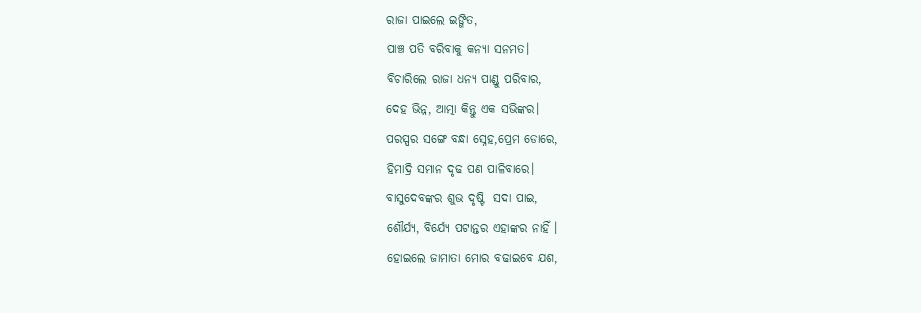ରାଜା ପାଇଲେ ଇଙ୍ଗିତ,
ପାଞ୍ଚ ପତି ବରିବାକୁ କନ୍ୟା ସନମତ।
ବିଚାରିଲେ ରାଜା ଧନ୍ୟ ପାଣ୍ଡୁ ପରିବାର,
ଦେହ ଭିନ୍ନ, ଆତ୍ମା କିନ୍ତୁ ଏକ ସଭିଙ୍କର।
ପରସ୍ପର ସଙ୍ଗେ ବନ୍ଧା ସ୍ନେହ,ପ୍ରେମ ଡୋରେ,
ହିମାଦ୍ରି ସମାନ ଦୃଢ ପଣ ପାଳିବାରେ।
ବାସୁଦେବଙ୍କର ଶୁଭ ଦୃଷ୍ଟି  ସଦା ପାଇ,
ଶୌର୍ଯ୍ୟ, ବିର୍ଯ୍ୟେ ପଟାନ୍ତର ଏହାଙ୍କର ନାହିଁ ।
ହୋଇଲେ ଜାମାତା ମୋର ବଢାଇବେ ଯଶ,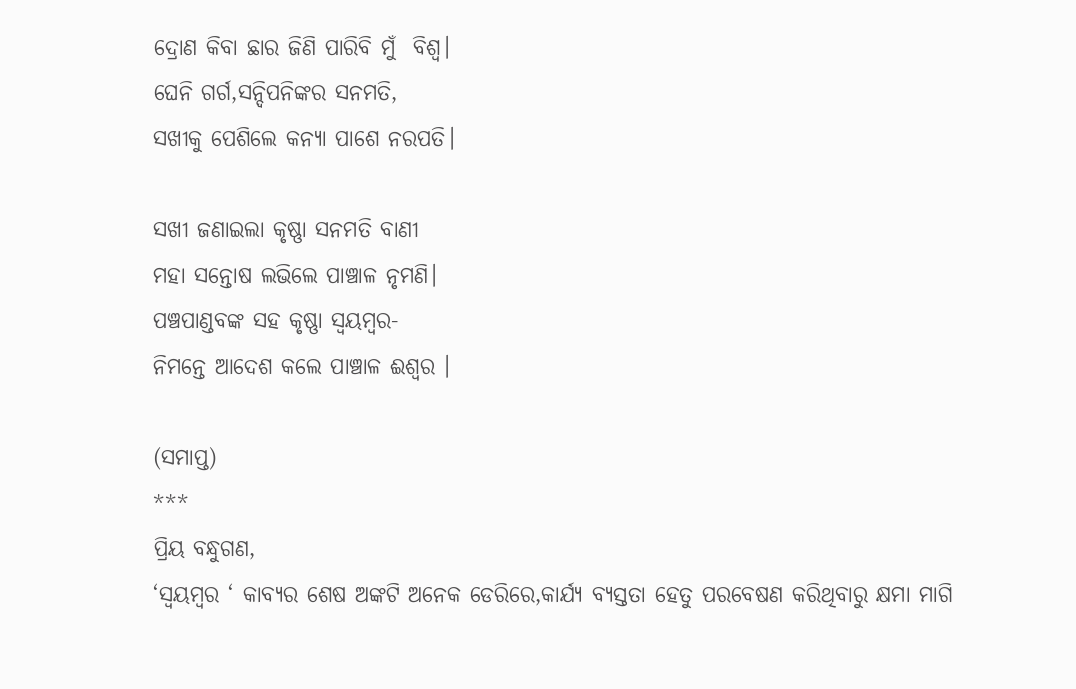ଦ୍ରୋଣ କିବା ଛାର ଜିଣି ପାରିବି ମୁଁ  ବିଶ୍ୱ।
ଘେନି ଗର୍ଗ,ସନ୍ଦିପନିଙ୍କର ସନମତି,
ସଖୀକୁ ପେଶିଲେ କନ୍ୟା ପାଶେ ନରପତି।

ସଖୀ ଜଣାଇଲା କୃଷ୍ଣା ସନମତି ବାଣୀ
ମହା ସନ୍ତୋଷ ଲଭିଲେ ପାଞ୍ଚାଳ ନୃମଣି।
ପଞ୍ଚପାଣ୍ଡବଙ୍କ ସହ କୃଷ୍ଣା ସ୍ୱୟମ୍ବର-
ନିମନ୍ତେ ଆଦେଶ କଲେ ପାଞ୍ଚାଳ ଈଶ୍ବର ।

(ସମାପ୍ତ)
***
ପ୍ରିୟ ବନ୍ଧୁଗଣ,
‘ସ୍ୱୟମ୍ବର ‘ କାବ୍ୟର ଶେଷ ଅଙ୍କଟି ଅନେକ ଡେରିରେ,କାର୍ଯ୍ଯ ବ୍ୟସ୍ତତା ହେତୁ ପରବେଷଣ କରିଥିବାରୁ କ୍ଷମା ମାଗି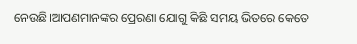ନେଉଛି।ଆପଣମାନଙ୍କର ପ୍ରେରଣା ଯୋଗୁ କିଛି ସମୟ ଭିତରେ କେତେ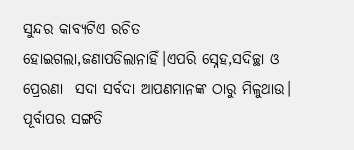ସୁନ୍ଦର କାବ୍ୟଟିଏ ରଚିତ ହୋଇଗଲା,ଜଣାପଡିଲାନାହିଁ।ଏପରି ସ୍ନେହ,ସଦିଚ୍ଛା ଓ ପ୍ରେରଣା  ସଦା ସର୍ବଦା ଆପଣମାନଙ୍କ ଠାରୁ ମିଳୁଥାଉ।
ପୂର୍ବାପର ସଙ୍ଗତି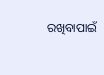ରଖିବାପାଇଁ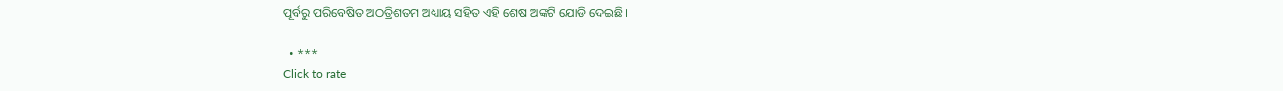ପୂର୍ବରୁ ପରିବେଷିତ ଅଠତ୍ରିଶତମ ଅଧ୍ୟାୟ ସହିତ ଏହି ଶେଷ ଅଙ୍କଟି ଯୋଡି ଦେଇଛି।

  • ***
Click to rate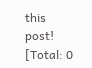this post!
[Total: 0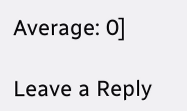Average: 0]

Leave a Reply